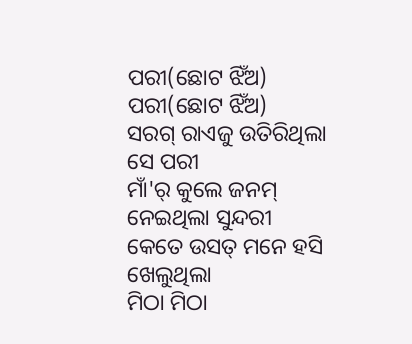ପରୀ(ଛୋଟ ଝିଁଅ)
ପରୀ(ଛୋଟ ଝିଁଅ)
ସରଗ୍ ରାଏଜୁ ଉତିରିଥିଲା ସେ ପରୀ
ମାଁ'ର୍ କୁଲେ ଜନମ୍ ନେଇଥିଲା ସୁନ୍ଦରୀ
କେତେ ଉସତ୍ ମନେ ହସି ଖେଲୁଥିଲା
ମିଠା ମିଠା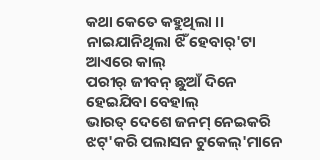କଥା କେତେ କହୁଥିଲା ।।
ନାଇଯାନିଥିଲା ଝିଁ ହେବାର୍'ଟା ଆଏରେ କାଲ୍
ପରୀର୍ ଜୀବନ୍ ଛୁଆଁ ଦିନେ ହେଇଯିବା ବେହାଲ୍
ଭାରତ୍ ଦେଶେ ଜନମ୍ ନେଇକରି
ଝଟ୍'କରି ପଲାସନ ଟୁକେଲ୍'ମାନେ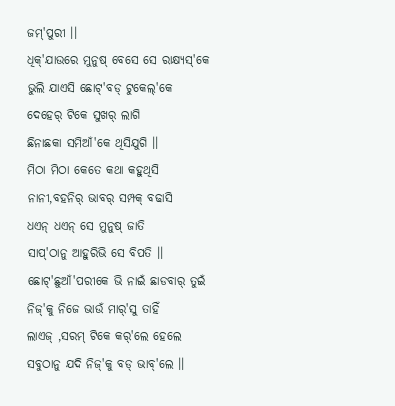ଜମ୍'ପୁରୀ ।।
ଧିକ୍'ଯାଉରେ ମୁନୁଷ୍ ବେସେ ସେ ରାକ୍ଷ୍ୟସ୍'କେ
ଭୁଲି ଯାଏସି ଛୋଟ୍'ବଡ୍ ଟୁକେଲ୍'କେ
ଦେହେର୍ ଟିକେ ସୁଖର୍ ଲାଗି
ଛିନାଛକା ସମିଆଁ'କେ ଥିସିଯୁଗି ।।
ମିଠା ମିଠା କେତେ କଥା କହୁଥିସି
ନାନୀ,ବହନିର୍ ଭାବର୍ ସମ୍ପକ୍ ବଢାସି
ଧଏନ୍ ଧଏନ୍ ସେ ମୁନୁଷ୍ ଜାତି
ସାପ୍'ଠାନୁ ଆହୁରିଭି ସେ ବିପତି ।।
ଛୋଟ୍'ଛୁଆଁ'ପରୀକେ ଭି ନାଇଁ ଛାଡବାର୍ ତୁଇଁ
ନିଜ୍'କୁ ନିଜେ ଭାଉଁ ମାର୍'ସୁ ତାହିଁ
ଲାଏଜ୍ ,ସରମ୍ ଟିକେ କର୍'ଲେ ହେଲେ
ସବୁଠାନୁ ଯଦି ନିଜ୍'କୁ ବଡ୍ ଭାବ୍'ଲେ ।।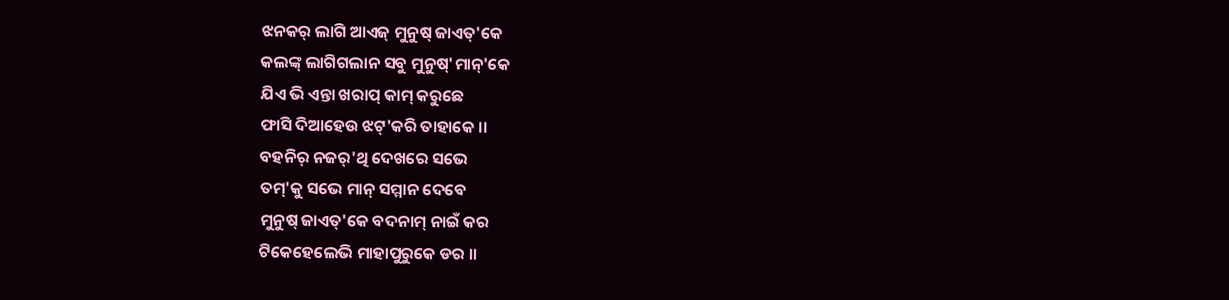ଝନକର୍ ଲାଗି ଆଏଜ୍ ମୁନୁଷ୍ ଜାଏତ୍'କେ
କଲଙ୍କ୍ ଲାଗିଗଲାନ ସବୁ ମୁନୁଷ୍'ମାନ୍'କେ
ଯିଏ ଭି ଏନ୍ତା ଖରାପ୍ କାମ୍ କରୁଛେ
ଫାସି ଦିଆହେଉ ଝଟ୍'କରି ତାହାକେ ।।
ବହନିର୍ ନଜର୍'ଥି ଦେଖରେ ସଭେ
ତମ୍'କୁ ସଭେ ମାନ୍ ସମ୍ମାନ ଦେବେ
ମୁନୁଷ୍ ଜାଏତ୍'କେ ବଦନାମ୍ ନାଇଁ କର
ଟିକେହେଲେଭି ମାହାପୁରୁକେ ଡର ।।